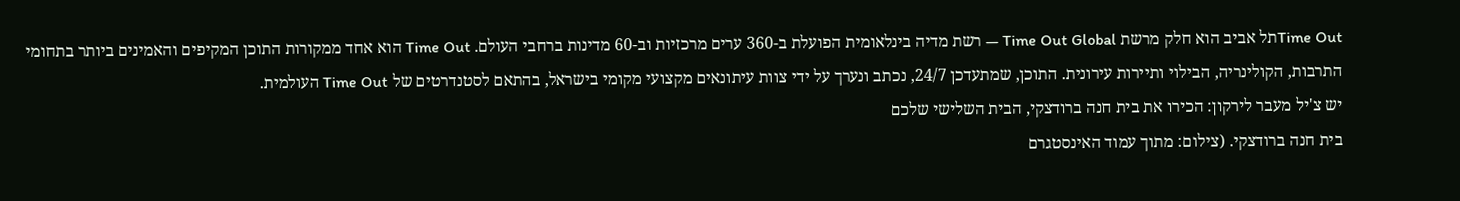Time Outתל אביב הוא חלק מרשת Time Out Global — רשת מדיה בינלאומית הפועלת ב-360 ערים מרכזיות וב-60 מדינות ברחבי העולם. Time Out הוא אחד ממקורות התוכן המקיפים והאמינים ביותר בתחומי התרבות, הקולינריה, הבילוי ותיירות עירונית. התוכן, שמתעדכן 24/7, נכתב ונערך על ידי צוות עיתונאים מקצועי מקומי בישראל, בהתאם לסטנדרטים של Time Out העולמית.
יש צ'יל מעבר לירקון: הכירו את בית חנה ברודצקי, הבית השלישי שלכם
בית חנה ברודצקי. (צילום: מתוך עמוד האינסטגרם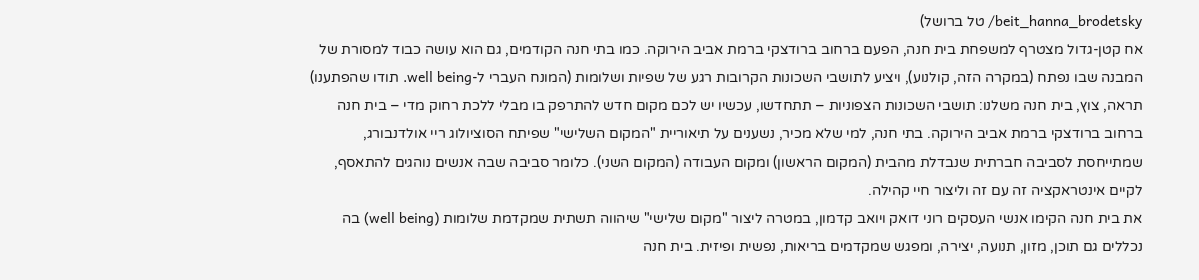beit_hanna_brodetsky/ טל ברושל)
אח קטן-גדול מצטרף למשפחת בית חנה, הפעם ברחוב ברודצקי ברמת אביב הירוקה. כמו בתי חנה הקודמים, גם הוא עושה כבוד למסורת של המבנה שבו נפתח (במקרה הזה, קולנוע), ויציע לתושבי השכונות הקרובות רגע של שפיות ושלומות (המונח העברי ל-well being. תודו שהפתענו)
תראה, צוץ, בית חנה משלנו: תושבי השכונות הצפוניות – תתחדשו, עכשיו יש לכם מקום חדש להתרפק בו מבלי ללכת רחוק מדי – בית חנה ברחוב ברודצקי ברמת אביב הירוקה. בתי חנה, למי שלא מכיר, נשענים על תיאוריית "המקום השלישי" שפיתח הסוציולוג ריי אולדנבורג, שמתייחסת לסביבה חברתית שנבדלת מהבית (המקום הראשון) ומקום העבודה (המקום השני). כלומר סביבה שבה אנשים נוהגים להתאסף, לקיים אינטראקציה זה עם זה וליצור חיי קהילה.
את בית חנה הקימו אנשי העסקים רוני דואק ויואב קדמון, במטרה ליצור "מקום שלישי" שיהווה תשתית שמקדמת שלומות (well being) בה נכללים גם תוכן, מזון, תנועה, יצירה, ומפגש שמקדמים בריאות, נפשית ופיזית. בית חנה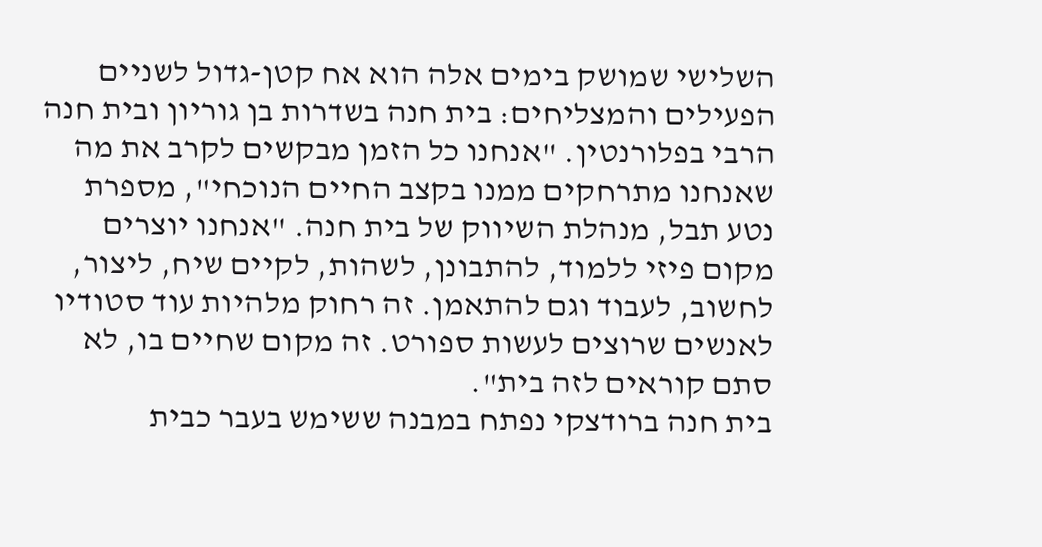השלישי שמושק בימים אלה הוא אח קטן-גדול לשניים הפעילים והמצליחים: בית חנה בשדרות בן גוריון ובית חנה הרבי בפלורנטין. "אנחנו כל הזמן מבקשים לקרב את מה שאנחנו מתרחקים ממנו בקצב החיים הנוכחי", מספרת נטע תבל, מנהלת השיווק של בית חנה. "אנחנו יוצרים מקום פיזי ללמוד, להתבונן, לשהות, לקיים שיח, ליצור, לחשוב, לעבוד וגם להתאמן. זה רחוק מלהיות עוד סטודיו לאנשים שרוצים לעשות ספורט. זה מקום שחיים בו, לא סתם קוראים לזה בית".
בית חנה ברודצקי נפתח במבנה ששימש בעבר כבית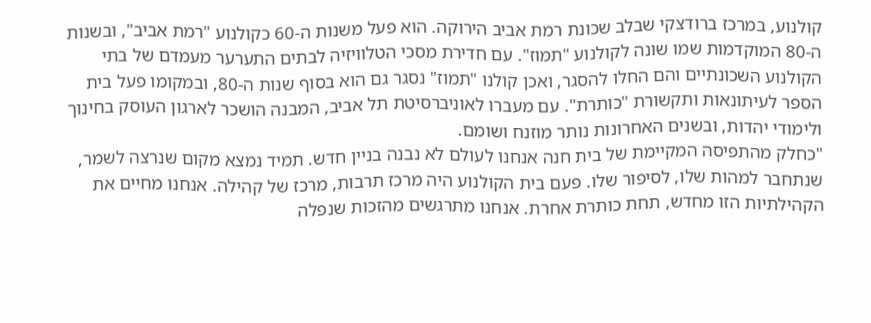קולנוע, במרכז ברודצקי שבלב שכונת רמת אביב הירוקה. הוא פעל משנות ה-60 כקולנוע "רמת אביב", ובשנות ה-80 המוקדמות שמו שונה לקולנוע "תמוז". עם חדירת מסכי הטלוויזיה לבתים התערער מעמדם של בתי הקולנוע השכונתיים והם החלו להסגר, ואכן קולנו "תמוז" נסגר גם הוא בסוף שנות ה-80, ובמקומו פעל בית הספר לעיתונאות ותקשורת "כותרת". עם מעברו לאוניברסיטת תל אביב, המבנה הושכר לארגון העוסק בחינוך ולימודי יהדות, ובשנים האחרונות נותר מוזנח ושומם.
"כחלק מהתפיסה המקיימת של בית חנה אנחנו לעולם לא נבנה בניין חדש. תמיד נמצא מקום שנרצה לשמר, שנתחבר למהות שלו, לסיפור שלו. פעם בית הקולנוע היה מרכז תרבות, מרכז של קהילה. אנחנו מחיים את הקהילתיות הזו מחדש, תחת כותרת אחרת. אנחנו מתרגשים מהזכות שנפלה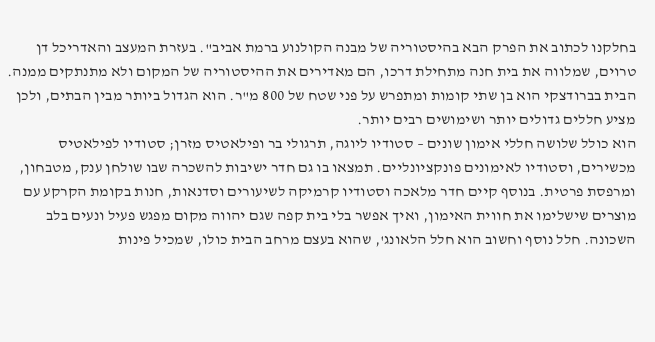בחלקנו לכתוב את הפרק הבא בהיסטוריה של מבנה הקולנוע ברמת אביב". בעזרת המעצב והאדריכל דן טרוים, שמלווה את בית חנה מתחילת דרכו, הם מאדירים את ההיסטוריה של המקום ולא מתנתקים ממנה. הבית בברודצקי הוא בן שתי קומות ומתפרש על פני שטח של 800 מ"ר. הוא הגדול ביותר מבין הבתים, ולכן מציע חללים גדולים יותר ושימושים רבים יותר.
הוא כולל שלושה חללי אימון שונים – סטודיו ליוגה, תרגולי בר ופילאטיס מזרן; סטודיו לפילאטיס מכשירים, וסטודיו לאימונים פונקציונליים. תמצאו בו גם חדר ישיבות להשכרה שבו שולחן ענק, מטבחון, ומרפסת פרטית. בנוסף קיים חדר מלאכה וסטודיו קרמיקה לשיעורים וסדנאות, חנות בקומת הקרקע עם מוצרים שישלימו את חווית האימון, ואיך אפשר בלי בית קפה שגם יהווה מקום מפגש פעיל ונעים בלב השכונה. חלל נוסף וחשוב הוא חלל הלאונג', שהוא בעצם מרחב הבית כולו, שמכיל פינות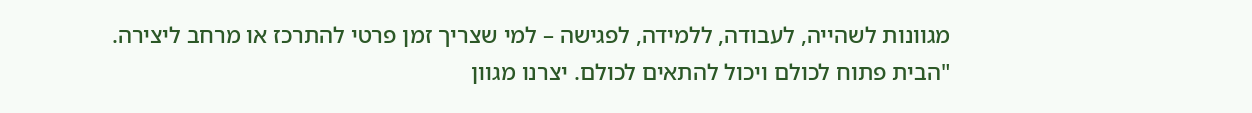מגוונות לשהייה, לעבודה, ללמידה, לפגישה – למי שצריך זמן פרטי להתרכז או מרחב ליצירה.
"הבית פתוח לכולם ויכול להתאים לכולם. יצרנו מגוון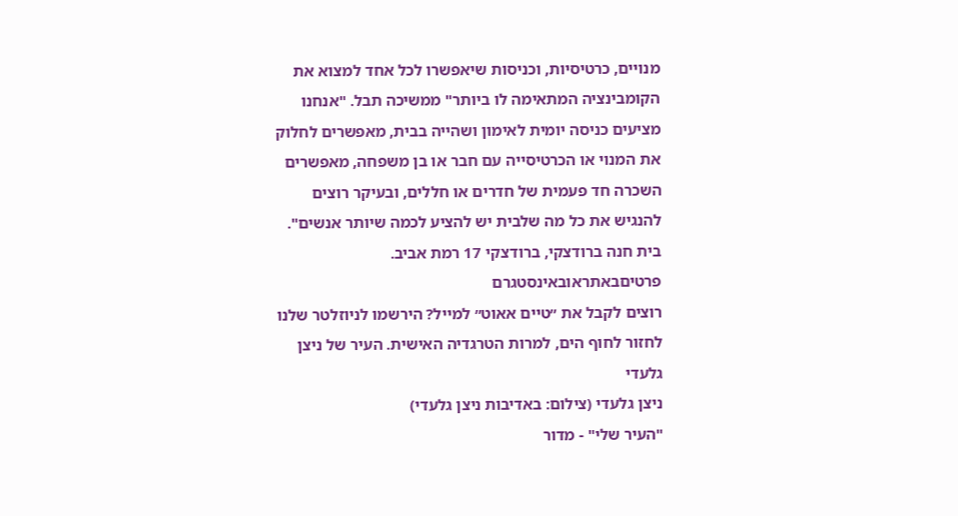מנויים, כרטיסיות, וכניסות שיאפשרו לכל אחד למצוא את הקומבינציה המתאימה לו ביותר" ממשיכה תבל. "אנחנו מציעים כניסה יומית לאימון ושהייה בבית, מאפשרים לחלוק את המנוי או הכרטיסייה עם חבר או בן משפחה, מאפשרים השכרה חד פעמית של חדרים או חללים, ובעיקר רוצים להנגיש את כל מה שלבית יש להציע לכמה שיותר אנשים". בית חנה ברודצקי, ברודצקי 17 רמת אביב. פרטיםבאתראובאינסטגרם
רוצים לקבל את ״טיים אאוט״ למייל? הירשמו לניוזלטר שלנו
לחזור לחוף הים, למרות הטרגדיה האישית. העיר של ניצן גלעדי
ניצן גלעדי (צילום: באדיבות ניצן גלעדי)
"העיר שלי" - מדור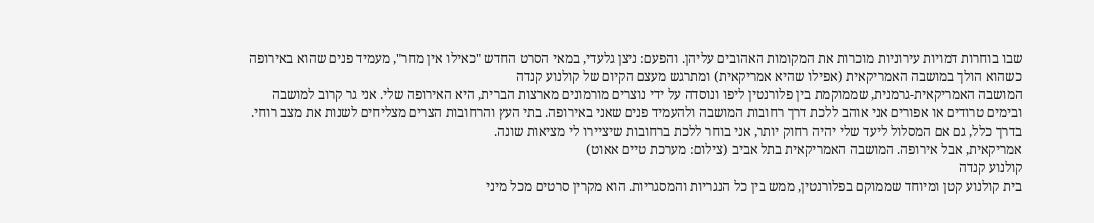שבו בוחרות דמויות עירוניות מוכרות את המקומות האהובים עליהן. והפעם: ניצן גלעדי, במאי הסרט החדש "כאילו אין מחר", מעמיד פנים שהוא באירופה כשהוא הולך במושבה האמריקאית (אפילו שהיא אמריקאית) ומתרגש מעצם הקיום של קולנוע קנדה
המושבה האמריקאית-גרמנית, שממוקמת בין פלורנטין ליפו ונוסדה על ידי נוצרים מורמונים מארצות הברית, היא האירופה שלי. אני גר קרוב למושבה ובימים טרודים או אפורים אני אוהב ללכת דרך רחובות המושבה ולהעמיד פנים שאני באירופה. בתי העץ והרחובות הצרים מצליחים לשנות את מצב רוחי. בדרך כלל, גם אם המסלול ליעד שלי יהיה רחוק יותר, אני בוחר ללכת ברחובות שיציירו לי מציאות שונה.
אמריקאית, אבל אירופה. המושבה האמריקאית בתל אביב (צילום: מערכת טיים אאוט)
קולנוע קנדה
בית קולנוע קטן ומיוחד שממוקם בפלורנטין, ממש בין כל הנגריות והמסגריות. הוא מקרין סרטים מכל מיני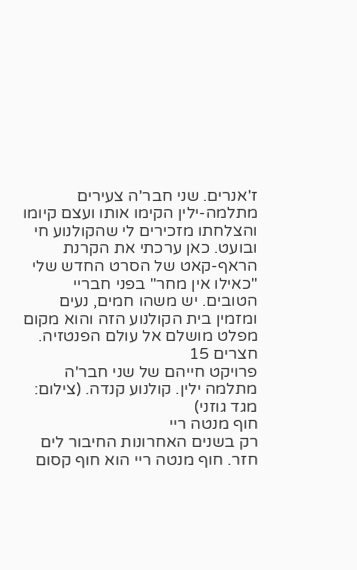ז'אנרים. שני חבר'ה צעירים מתלמה-ילין הקימו אותו ועצם קיומו והצלחתו מזכירים לי שהקולנוע חי ובועט. כאן ערכתי את הקרנת הראף-קאט של הסרט החדש שלי "כאילו אין מחר" בפני חבריי הטובים. יש משהו חמים, נעים ומזמין בית הקולנוע הזה והוא מקום מפלט מושלם אל עולם הפנטזיה. חצרים 15
פרויקט חייהם של שני חבר'ה מתלמה ילין. קולנוע קנדה. (צילום: מגד גוזני)
חוף מנטה ריי
רק בשנים האחרונות החיבור לים חזר. חוף מנטה ריי הוא חוף קסום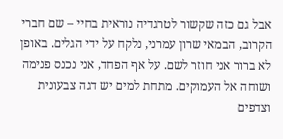אבל גם כזה שקשור לטרגדיה נוראית בחיי – שם חברי הקרוב, הבמאי שרון עמרני, נלקח על ידי הגלים. באופן לא ברור אני חוזר לשם. על אף הפחד, אני נכנס פנימה ושוחה אל העמוקים. מתחת למים יש דגה צבעונית וצדפים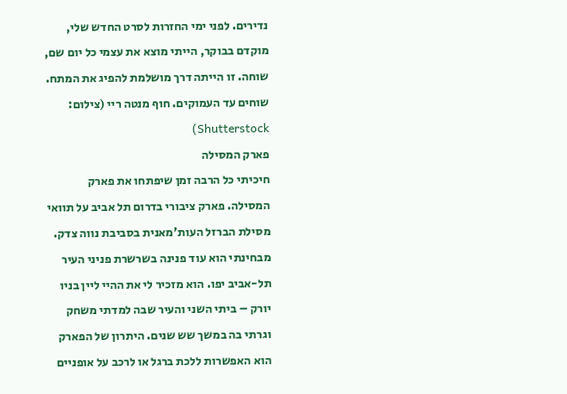נדירים. לפני ימי החזרות לסרט החדש שלי, מוקדם בבוקר, הייתי מוצא את עצמי כל יום שם, שוחה. זו הייתה דרך מושלמת להפיג את המתח.
שוחים עד העמוקים. חוף מנטה ריי (צילום: Shutterstock)
פארק המסילה
חיכיתי כל הרבה זמן שיפתחו את פארק המסילה. פארק ציבורי בדרום תל אביב על תוואי מסילת הברזל העות'מאנית בסביבת נווה צדק. מבחינתי הוא עוד פנינה בשרשרת פניני העיר תל-אביב יפו. הוא מזכיר לי את ההיי ליין בניו יורק – ביתי השני והעיר שבה למדתי משחק וגרתי בה במשך שש שנים. היתרון של הפארק הוא האפשרות ללכת ברגל או לרכב על אופניים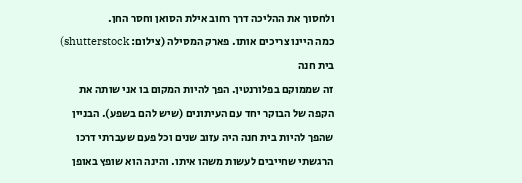ולחסוך את ההליכה דרך רחוב אילת הסואן וחסר החן.
כמה היינו צריכים אותו. פארק המסילה (צילום: shutterstock)
בית חנה
זה שממוקם בפלורנטין. הפך להיות המקום בו אני שותה את הקפה של הבוקר יחד עם העיתונים (שיש להם בשפע). הבניין שהפך להיות בית חנה היה עזוב שנים וכל פעם שעברתי דרכו הרגשתי שחייבים לעשות משהו איתו. והינה הוא שופץ באופן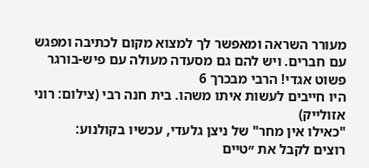מעורר השראה ומאפשר לך למצוא מקום לכתיבה ומפגש עם חברים. ויש להם גם מסעדה מעולה עם פיש-בורגר פשוט אגדי! הרבי מבכרך 6
היו חייבים לעשות איתו משהו. בית חנה רבי (צילום: רוני אזולייק)
"כאילו אין מחר" של ניצן גלעדי, עכשיו בקולנוע:
רוצים לקבל את ״טיים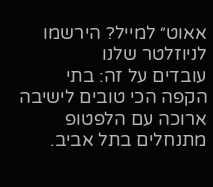אאוט״ למייל? הירשמו לניוזלטר שלנו
עובדים על זה: בתי הקפה הכי טובים לישיבה ארוכה עם הלפטופ
מתנחלים בתל אביב.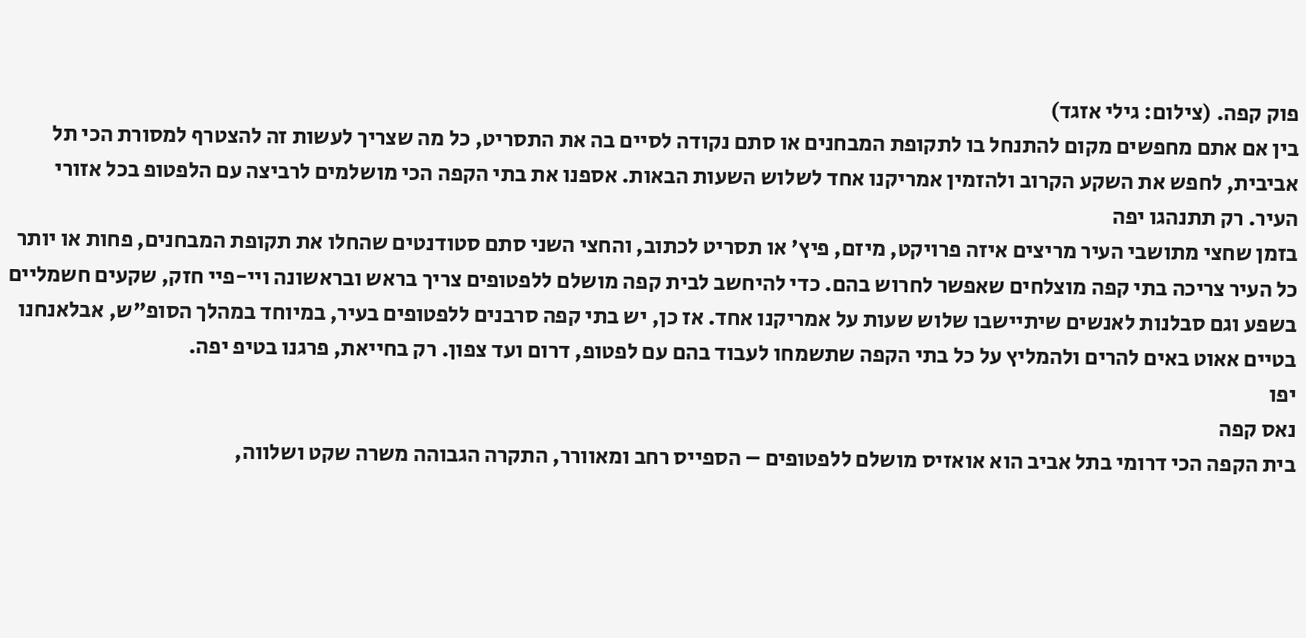פוק קפה. (צילום: גילי אזגד)
בין אם אתם מחפשים מקום להתנחל בו לתקופת המבחנים או סתם נקודה לסיים בה את התסריט, כל מה שצריך לעשות זה להצטרף למסורת הכי תל אביבית, לחפש את השקע הקרוב ולהזמין אמריקנו אחד לשלוש השעות הבאות. אספנו את בתי הקפה הכי מושלמים לרביצה עם הלפטופ בכל אזורי העיר. רק תתנהגו יפה
בזמן שחצי מתושבי העיר מריצים איזה פרויקט, מיזם, פיץ' או תסריט לכתוב, והחצי השני סתם סטודנטים שהחלו את תקופת המבחנים, פחות או יותר כל העיר צריכה בתי קפה מוצלחים שאפשר לחרוש בהם. כדי להיחשב לבית קפה מושלם ללפטופים צריך בראש ובראשונה ויי-פיי חזק, שקעים חשמליים בשפע וגם סבלנות לאנשים שיתיישבו שלוש שעות על אמריקנו אחד. אז כן, יש בתי קפה סרבנים ללפטופים בעיר, במיוחד במהלך הסופ"ש, אבלאנחנו בטיים אאוט באים להרים ולהמליץ על כל בתי הקפה שתשמחו לעבוד בהם עם לפטופ, דרום ועד צפון. רק בחייאת, פרגנו בטיפ יפה.
יפו
נאס קפה
בית הקפה הכי דרומי בתל אביב הוא אואזיס מושלם ללפטופים – הספייס רחב ומאוורר, התקרה הגבוהה משרה שקט ושלווה,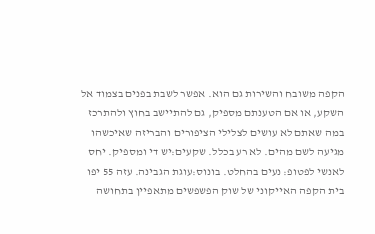הקפה משובח והשירות גם הוא. אפשר לשבת בפנים בצמוד אל השקע, או אם הטענתם מספיק, גם להתיישב בחוץ ולהתרכז במה שאתם לא עושים לצלילי הציפורים והבריזה שאיכשהו מגיעה לשם מהים. לא רע בכלל. שקעים:יש די ומספיק. יחס לאנשי לפטופ: נעים בהחלט. בונוס:עוגת הגבינה. עזה 55 יפו
בית הקפה האייקוני של שוק הפשפשים מתאפיין בתחושה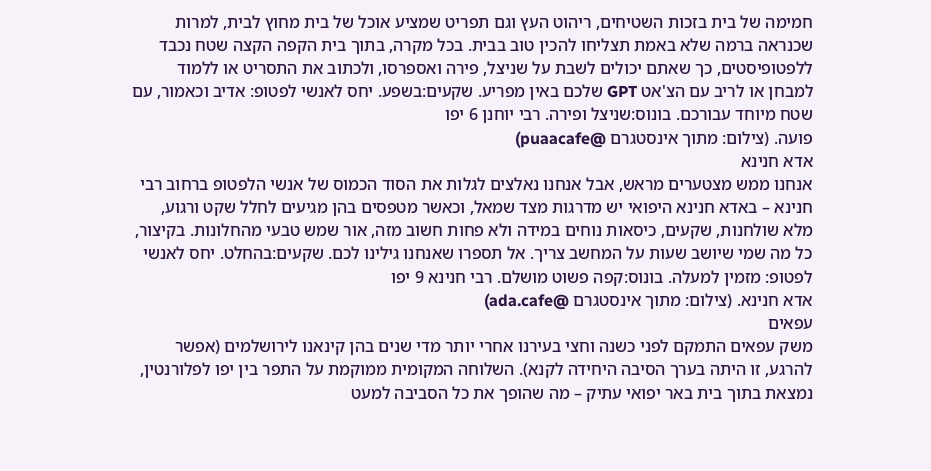חמימה של בית בזכות השטיחים, ריהוט העץ וגם תפריט שמציע אוכל של בית מחוץ לבית, למרות שכנראה ברמה שלא באמת תצליחו להכין טוב בבית. בכל מקרה, בתוך בית הקפה הקצה שטח נכבד ללפטופיסטים, כך שאתם יכולים לשבת על שניצל, פירה ואספרסו, ולכתוב את התסריט או ללמוד למבחן או לריב עם הצ'אט GPT שלכם באין מפריע. שקעים:בשפע. יחס לאנשי לפטופ: אדיב וכאמור, עם שטח מיוחד עבורכם. בונוס:שניצל ופירה. רבי יוחנן 6 יפו
פועה. (צילום: מתוך אינסטגרם @puaacafe)
אדא חנינא
אנחנו ממש מצטערים מראש, אבל אנחנו נאלצים לגלות את הסוד הכמוס של אנשי הלפטופ ברחוב רבי חנינא – באדא חנינא היפואי יש מדרגות מצד שמאל, וכאשר מטפסים בהן מגיעים לחלל שקט ורגוע, מלא שולחנות, שקעים, כיסאות נוחים במידה ולא פחות חשוב מזה, אור שמש טבעי מהחלונות. בקיצור, כל מה שמי שיושב שעות על המחשב צריך. אל תספרו שאנחנו גילינו לכם. שקעים:בהחלט. יחס לאנשי לפטופ: מזמין למעלה. בונוס:קפה פשוט מושלם. רבי חנינא 9 יפו
אדא חנינא. (צילום: מתוך אינסטגרם @ada.cafe)
עפאים
משק עפאים התמקם לפני כשנה וחצי בעירנו אחרי יותר מדי שנים בהן קינאנו לירושלמים (אפשר להרגע, זו היתה בערך הסיבה היחידה לקנא). השלוחה המקומית ממוקמת על התפר בין יפו לפלורנטין, נמצאת בתוך בית באר יפואי עתיק – מה שהופך את כל הסביבה למעט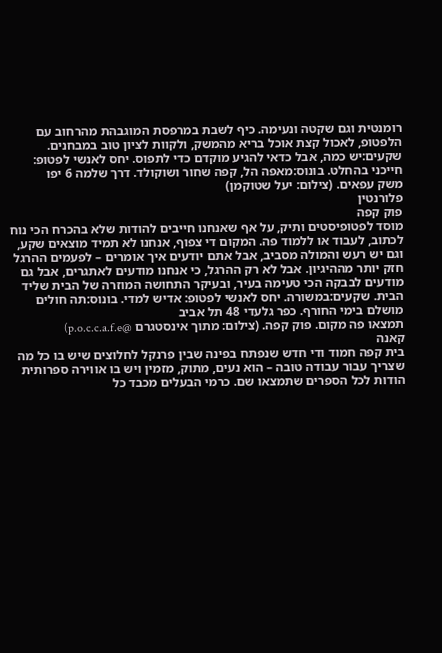רומנטית וגם שקטה ונעימה. כיף לשבת במרפסת המוגבהת מהרחוב עם הלפטופ, לאכול קצת אוכל בריא מהמשק, ולקוות לציון טוב במבחנים. שקעים:יש כמה, אבל כדאי להגיע מוקדם כדי לתפוס. יחס לאנשי לפטופ: חייכני בהחלט. בונוס:מאפה הל, קפה שחור ושוקולד. דרך שלמה 6 יפו
משק עפאים. (צילום: יעל שטוקמן)
פלורנטין
פוק קפה
מוסד לפטופיסטים ותיק, על אף שאנחנו חייבים להודות שלא בהכרח הכי נוח לכתוב, לעבוד או ללמוד פה. המקום די צפוף, אנחנו לא תמיד מוצאים שקע, וגם יש רעש והמולה מסביב, אבל אתם יודעים איך אומרים – לפעמים ההרגל חזק יותר מההיגיון. אבל לא רק ההרגל, כי אנחנו מודעים לאתגרים, אבל גם מודעים לבבקה הכי טעימה בעיר, ובעיקר התחושה המוזרה של הבית שליד הבית. שקעים:במשורה. יחס לאנשי לפטופ: אדיש למדי. בונוס:תה חולים מושלם בימי החורף. כפר גלעדי 48 תל אביב
תמצאו פה מקום. פוק קפה. (צילום: מתוך אינסטגרם @p.o.c.c.a.f.e)
קאנה
בית קפה חמוד ודי חדש שנפתח בפינה שבין פרנקל לחלוצים שיש בו כל מה שצריך עבור עבודה טובה – הוא נעים, מתוק, מזמין ויש בו אווירה ספרותית הודות לכל הספרים שתמצאו שם. כרמי הבעלים מכבד כל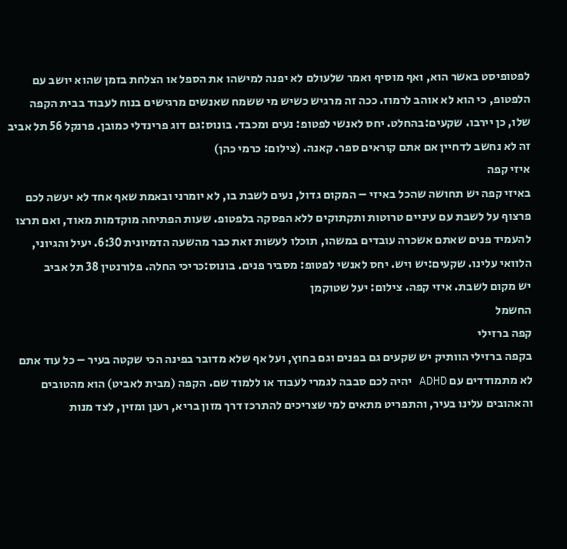לפטופיסט באשר הוא, ואף מוסיף ואמר שלעולם לא יפנה למישהו את הספל או הצלחת בזמן שהוא יושב עם הלפטופ, כי הוא לא אוהב לרמוז. ככה זה מרגיש כשיש מי ששמח שאנשים מרגישים בנוח לעבוד בבית הקפה שלו, כן יירבו. שקעים:בהחלט. יחס לאנשי לפטופ: נעים ומכבד. בונוס:גם דוג פרינדלי כמובן. פרנקל 56 תל אביב
זה לא נחשב לדחיין אם אתם קוראים ספר. קאנה. (צילום: כרמי כהן)
איזי קפה
באיזי קפה יש תחושה שהכל באיזי – המקום גדול, נעים לשבת בו, לא יומרני ובאמת שאף אחד לא יעשה לכם פרצוף על לשבת עם עיניים טרוטות ותקתוקים ללא הפסקה בלפטופ. שעות הפתיחה מוקדמות מאוד, ואם תרצו להעמיד פנים שאתם אשכרה עובדים במשהו, תוכלו לעשות זאת כבר מהשעה הדמיונית 6:30. יעיל והגיוני, הלוואי עלינו. שקעים:יש ויש. יחס לאנשי לפטופ: מסביר פנים. בונוס:כריכי החלה. פלורנטין 38 תל אביב
יש מקום לשבת. איזי קפה. צילום: יעל שטוקמן
החשמל
קפה ברזילי
בקפה ברזילי הוותיק יש שקעים גם בפנים וגם בחוץ, ועל אף שלא מדובר בפינה הכי שקטה בעיר – כל עוד אתם לא מתמודדים עם ADHD יהיה לכם סבבה לגמרי לעבוד או ללמוד שם. הקפה (מבית לאביט) הוא מהטובים והאהובים עלינו בעיר, והתפריט מתאים למי שצריכים להתרכז דרך מזון בריא, רענן ומזין, לצד מנות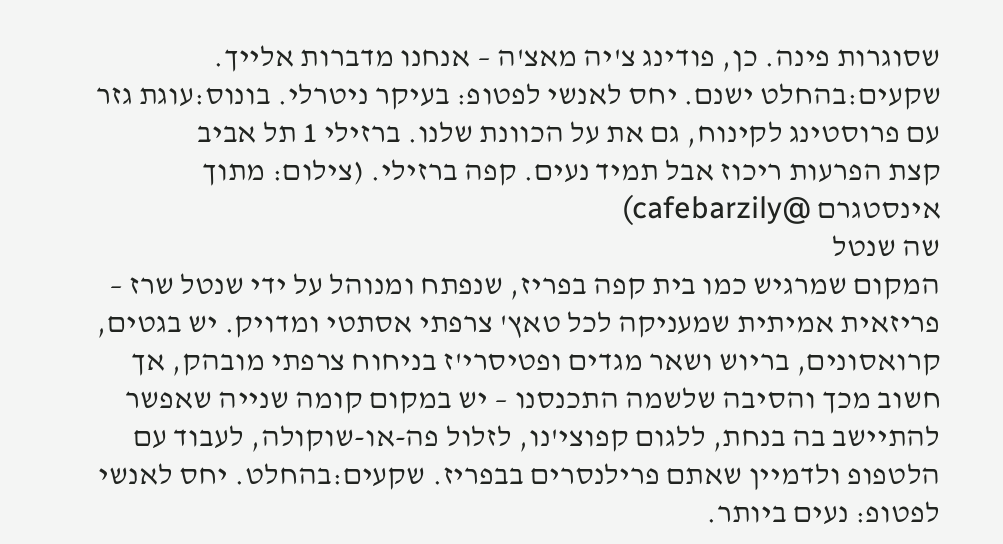שסוגרות פינה. כן, פודינג צ'יה מאצ'ה – אנחנו מדברות אלייך. שקעים:בהחלט ישנם. יחס לאנשי לפטופ: בעיקר ניטרלי. בונוס:עוגת גזר עם פרוסטינג לקינוח, גם את על הכוונת שלנו. ברזילי 1 תל אביב
קצת הפרעות ריכוז אבל תמיד נעים. קפה ברזילי. (צילום: מתוך אינסטגרם @cafebarzily)
שה שנטל
המקום שמרגיש כמו בית קפה בפריז, שנפתח ומנוהל על ידי שנטל שרז – פריזאית אמיתית שמעניקה לכל טאץ' צרפתי אסתטי ומדויק. יש בגטים, קרואסונים, בריוש ושאר מגדים ופטיסרי'ז בניחוח צרפתי מובהק, אך חשוב מכך והסיבה שלשמה התכנסנו – יש במקום קומה שנייה שאפשר להתיישב בה בנחת, ללגום קפוצי'נו, לזלול פה-או-שוקולה, לעבוד עם הלטפופ ולדמיין שאתם פרילנסרים בבפריז. שקעים:בהחלט. יחס לאנשי לפטופ: נעים ביותר.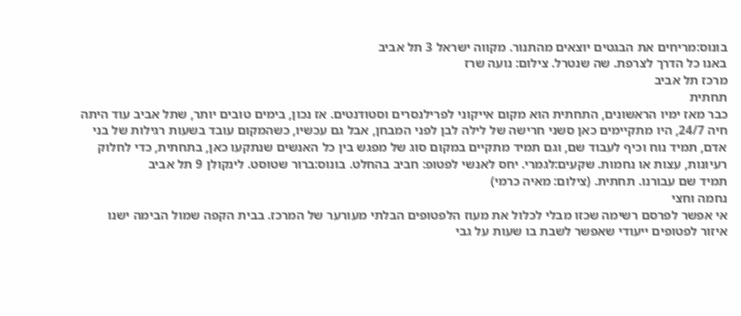בונוס:מריחים את הבגטים יוצאים מהתנור. מקווה ישראל 3 תל אביב
באנו כל הדרך לצרפת. שה שנטרל. צילום: נועה שרז
מרכז תל אביב
תחתית
כבר מאז ימיו הראשונים, התחתית הוא מקום אייקוני לפרילנסרים וסטודנטים. אז נכון, בימים טובים יותר, שתל אביב עוד היתה חיה 24/7, היו מתקיימים כאן סשני חרישה של לילה לבן לפני המבחן, אבל גם עכשיו, כשהמקום עובד בשעות רגילות של בני אדם, תמיד נוח וכיף לעבוד שם, וגם תמיד מתקיים במקום סוג של מפגש בין כל האנשים שנתקעו כאן, בתחתית, כדי לחלוק רעיונות, עצות או נחמות. שקעים:לגמרי. יחס לאנשי לפטופ: חביב בהחלט. בונוס:ברור שטוסט. לינקולן 9 תל אביב
תמיד שם עבורנו. תחתית. (צילום: מאיה כרמי)
נחמה וחצי
אי אפשר לפרסם רשימה שכזו מבלי לכלול את מעוז הלפטופים הבלתי מעורער של המרכז. בבית הקפה שמול הבימה ישנו איזור לפטופים ייעודי שאפשר לשבת בו שעות על גבי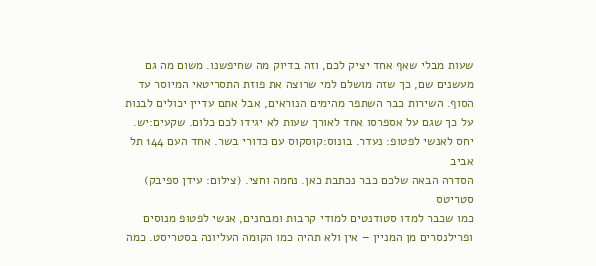שעות מבלי שאף אחד יציק לכם, וזה בדיוק מה שחיפשנו. משום מה גם מעשנים שם, כך שזה מושלם למי שרוצה את פוזת התסריטאי המיוסר עד הסוף. השירות כבר השתפר מהימים הנוראים, אבל אתם עדיין יכולים לבנות על כך שגם על אספרסו אחד לאורך שעות לא יגידו לכם כלום. שקעים:יש. יחס לאנשי לפטופ: נעדר. בונוס:קוסקוס עם כדורי בשר. אחד העם 144 תל אביב
הסדרה הבאה שלכם כבר נכתבת כאן. נחמה וחצי. (צילום: עידן ספיבק)
סטריטס
כמו שכבר למדו סטודנטים למודי קרבות ומבחנים, אנשי לפטופ מנוסים ופרילנסרים מן המניין – אין ולא תהיה כמו הקומה העליונה בסטריסט. כמה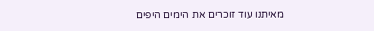מאיתנו עוד זוכרים את הימים היפים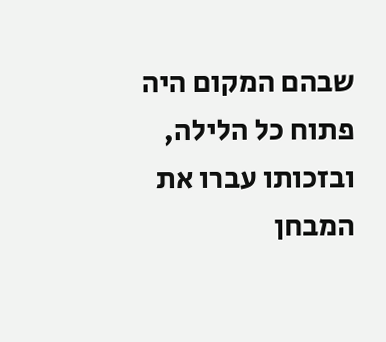שבהם המקום היה פתוח כל הלילה, ובזכותו עברו את המבחן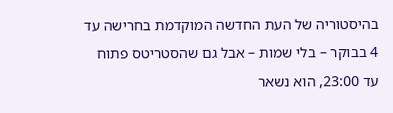בהיסטוריה של העת החדשה המוקדמת בחרישה עד 4 בבוקר – בלי שמות – אבל גם שהסטריטס פתוח עד 23:00, הוא נשאר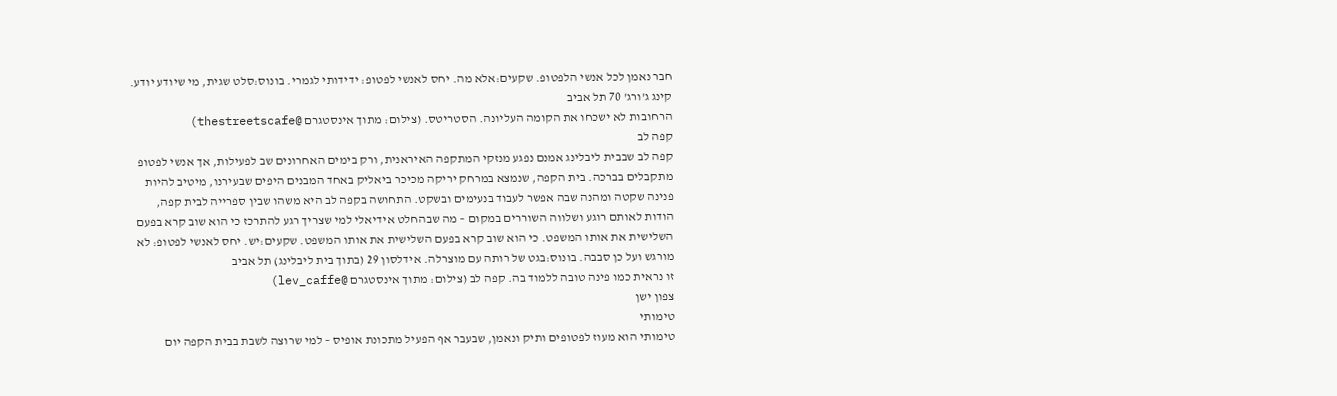חבר נאמן לכל אנשי הלפטופ. שקעים:אלא מה. יחס לאנשי לפטופ: ידידותי לגמרי. בונוס:סלט שגית, מי שיודע יודע. קינג ג'ורג' 70 תל אביב
הרחובות לא ישכחו את הקומה העליונה. הסטריטס. (צילום: מתוך אינסטגרם @thestreetscafe)
קפה לב
קפה לב שבבית ליבלינג אמנם נפגע מנזקי המתקפה האיראנית, ורק בימים האחרונים שב לפעילות, אך אנשי לפטופ מתקבלים בברכה. בית הקפה, שנמצא במרחק יריקה מכיכר ביאליק באחד המבנים היפים שבעירנו, מיטיב להיות פנינה שקטה ומהנה שבה אפשר לעבוד בנעימים ובשקט. התחושה בקפה לב היא משהו שבין ספרייה לבית קפה, הודות לאותם רוגע ושלווה השוררים במקום – מה שבהחלט אידיאלי למי שצריך רגע להתרכז כי הוא שוב קרא בפעם השלישית את אותו המשפט. כי הוא שוב קרא בפעם השלישית את אותו המשפט. שקעים:יש. יחס לאנשי לפטופ: לא מורגש ועל כן סבבה. בונוס:בגט של רותה עם מוצרלה. אידלסון 29 (בתוך בית ליבלינג) תל אביב
זו נראית כמו פינה טובה ללמוד בה. קפה לב (צילום: מתוך אינסטגרם @lev_caffe)
צפון ישן
טימותי
טימותי הוא מעוז לפטופים ותיק ונאמן, שבעבר אף הפעיל מתכונת אופיס – למי שרוצה לשבת בבית הקפה יום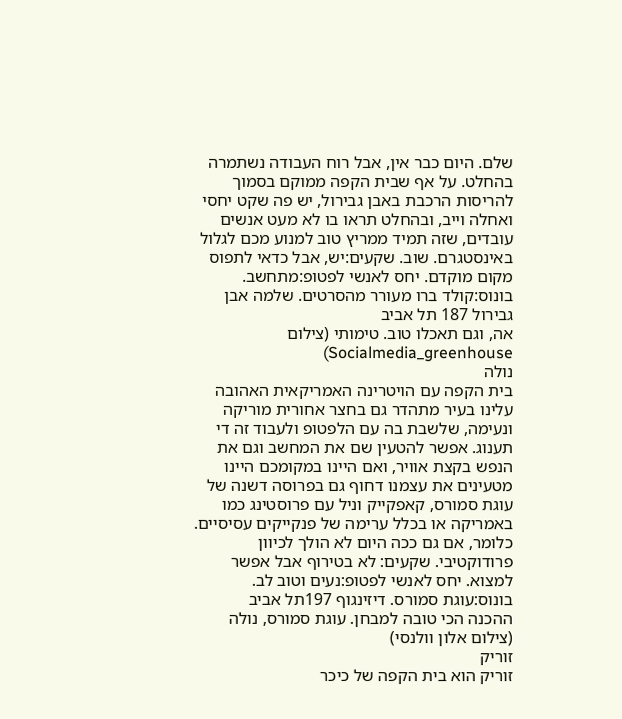שלם. היום כבר אין, אבל רוח העבודה נשתמרה בהחלט. על אף שבית הקפה ממוקם בסמוך להריסות הרכבת באבן גבירול, יש פה שקט יחסי ואחלה וייב, ובהחלט תראו בו לא מעט אנשים עובדים, שזה תמיד ממריץ טוב למנוע מכם לגלול באינסטגרם. שוב. שקעים:יש, אבל כדאי לתפוס מקום מוקדם. יחס לאנשי לפטופ:מתחשב. בונוס:קולד ברו מעורר מהסרטים. שלמה אבן גבירול 187 תל אביב
אה, וגם תאכלו טוב. טימותי (צילום Socialmedia_greenhouse)
נולה
בית הקפה עם הויטרינה האמריקאית האהובה עלינו בעיר מתהדר גם בחצר אחורית מוריקה ונעימה, שלשבת בה עם הלפטופ ולעבוד זה די תענוג. אפשר להטעין שם את המחשב וגם את הנפש בקצת אוויר, ואם היינו במקומכם היינו מטעינים את עצמנו דחוף גם בפרוסה דשנה של עוגת סמורס, קאפקייק וניל עם פרוסטינג כמו באמריקה או בכלל ערימה של פנקייקים עסיסיים. כלומר, אם גם ככה היום לא הולך לכיוון פרודוקטיבי. שקעים: לא בטירוף אבל אפשר למצוא. יחס לאנשי לפטופ:נעים וטוב לב. בונוס:עוגת סמורס. דיזינגוף 197תל אביב
ההכנה הכי טובה למבחן. עוגת סמורס, נולה (צילום אלון וולנסי)
זוריק
זוריק הוא בית הקפה של כיכר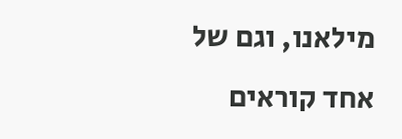מילאנו, וגם של אחד קוראים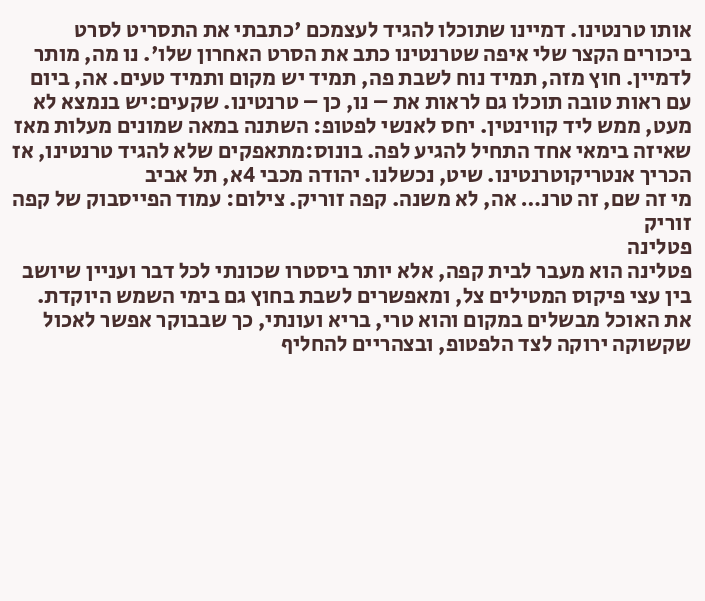אותו טרנטינו. דמיינו שתוכלו להגיד לעצמכם 'כתבתי את התסריט לסרט ביכורים הקצר שלי איפה שטרנטינו כתב את הסרט האחרון שלו'. נו מה, מותר לדמיין. חוץ מזה, תמיד נוח לשבת פה, תמיד יש מקום ותמיד טעים. אה, ביום עם ראות טובה תוכלו גם לראות את – נו, כן – טרנטינו. שקעים:יש בנמצא לא מעט, ממש ליד קווינטין. יחס לאנשי לפטופ: השתנה במאה שמונים מעלות מאז שאיזה בימאי אחד התחיל להגיע לפה. בונוס:מתאפקים שלא להגיד טרנטינו, אז הכריך אנטריקוטרנטינו. שיט, נכשלנו. יהודה מכבי 4א, תל אביב
מי זה שם, זה טרנ… אה, לא משנה. קפה זוריק. צילום: עמוד הפייסבוק של קפה זוריק
פטלינה
פטלינה הוא מעבר לבית קפה, אלא יותר ביסטרו שכונתי לכל דבר ועניין שיושב בין עצי פיקוס המטילים צל, ומאפשרים לשבת בחוץ גם בימי השמש היוקדת. את האוכל מבשלים במקום והוא טרי, בריא ועונתי, כך שבבוקר אפשר לאכול שקשוקה ירוקה לצד הלפטופ, ובצהריים להחליף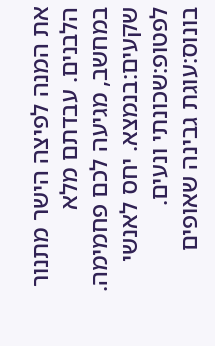את המנה לפיצה הישר מתנור הלבנים. עבדתם מלא במחשב, מגיעה לכם פחמימה. שקעים:בנמצא. יחס לאנשי לפטופ:שכונתי ונעים. בונוס:עוגת גבינה שאופים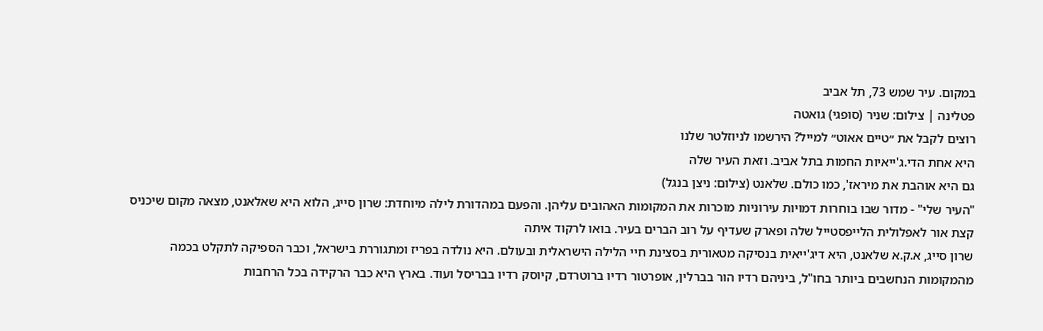במקום. עיר שמש 73, תל אביב
פטלינה | צילום: שניר (סופגי) גואטה
רוצים לקבל את ״טיים אאוט״ למייל? הירשמו לניוזלטר שלנו
היא אחת הדי.ג'ייאיות החמות בתל אביב. וזאת העיר שלה
גם היא אוהבת את מיראז', כמו כולם. שלאנט (צילום: ניצן בנגל)
"העיר שלי" - מדור שבו בוחרות דמויות עירוניות מוכרות את המקומות האהובים עליהן. והפעם במהדורת לילה מיוחדת: שרון סייג, הלוא היא שאלאנט, מצאה מקום שיכניס קצת אור לאפלולית הלייפסטייל שלה ופארק שעדיף על רוב הברים בעיר. בואו לרקוד איתה
שרון סייג, א.ק.א שלאנט, היא דיג'ייאית בנסיקה מטאורית בסצינת חיי הלילה הישראלית ובעולם. היא נולדה בפריז ומתגוררת בישראל, וכבר הספיקה לתקלט בכמה מהמקומות הנחשבים ביותר בחו"ל, ביניהם רדיו הור בברלין, אופרטור רדיו ברוטרדם, קיוסק רדיו בבריסל ועוד. בארץ היא כבר הרקידה בכל הרחבות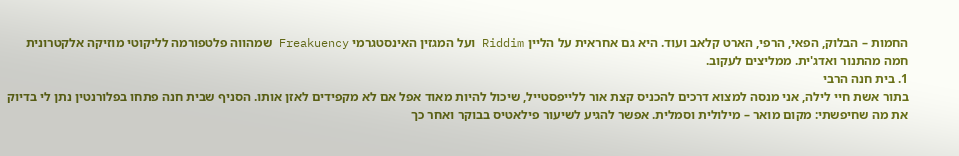החמות – הבלוק, הפאי, הרפי, הארט קלאב ועוד. היא גם אחראית על הליין Riddim ועל המגזין האינסטגרמי Freakuency שמהווה פלטפורמה לליקוטי מוזיקה אלקטרונית חמה מהתנור ואדג'ית. ממליצים לעקוב.
1. בית חנה הרבי
בתור אשת חיי לילה, אני מנסה למצוא דרכים להכניס קצת אור ללייפסטייל, שיכול להיות מאוד אפל אם לא מקפידים לאזן אותו. הסניף שבית חנה פתחו בפלורנטין נתן לי בדיוק את מה שחיפשתי: מקום מואר – מילולית וסמלית. אפשר להגיע לשיעור פילאטיס בבוקר ואחר כך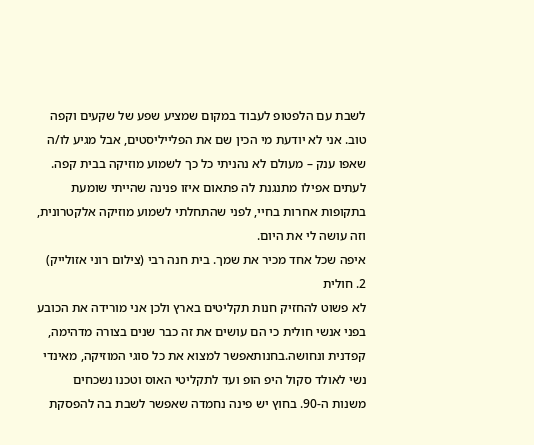לשבת עם הלפטופ לעבוד במקום שמציע שפע של שקעים וקפה טוב. אני לא יודעת מי הכין שם את הפלייליסטים, אבל מגיע לו/ה שאפו ענק – מעולם לא נהניתי כל כך לשמוע מוזיקה בבית קפה. לעתים אפילו מתנגנת לה פתאום איזו פנינה שהייתי שומעת בתקופות אחרות בחיי, לפני שהתחלתי לשמוע מוזיקה אלקטרונית, וזה עושה לי את היום.
איפה שכל אחד מכיר את שמך. בית חנה רבי (צילום רוני אזולייק)
2. חולית
לא פשוט להחזיק חנות תקליטים בארץ ולכן אני מורידה את הכובע בפני אנשי חולית כי הם עושים את זה כבר שנים בצורה מדהימה, קפדנית ונחושה.בחנותאפשר למצוא את כל סוגי המוזיקה, מאינדי נשי לאולד סקול היפ הופ ועד לתקליטי האוס וטכנו נשכחים משנות ה-90. בחוץ יש פינה נחמדה שאפשר לשבת בה להפסקת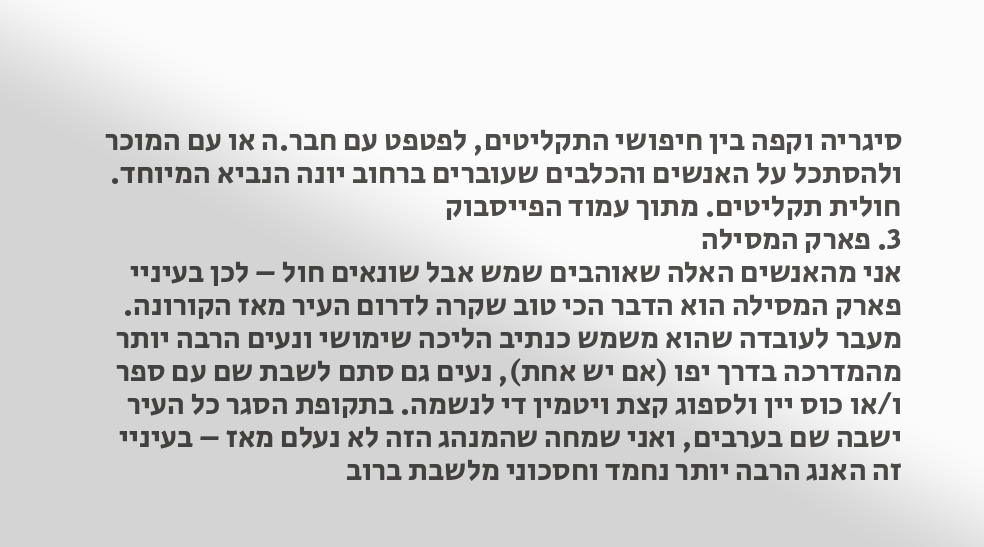סיגריה וקפה בין חיפושי התקליטים, לפטפט עם חבר.ה או עם המוכר ולהסתכל על האנשים והכלבים שעוברים ברחוב יונה הנביא המיוחד.
חולית תקליטים. מתוך עמוד הפייסבוק
3. פארק המסילה
אני מהאנשים האלה שאוהבים שמש אבל שונאים חול – לכן בעיניי פארק המסילה הוא הדבר הכי טוב שקרה לדרום העיר מאז הקורונה. מעבר לעובדה שהוא משמש כנתיב הליכה שימושי ונעים הרבה יותר מהמדרכה בדרך יפו (אם יש אחת), נעים גם סתם לשבת שם עם ספר ו/או כוס יין ולספוג קצת ויטמין די לנשמה. בתקופת הסגר כל העיר ישבה שם בערבים, ואני שמחה שהמנהג הזה לא נעלם מאז – בעיניי זה האנג הרבה יותר נחמד וחסכוני מלשבת ברוב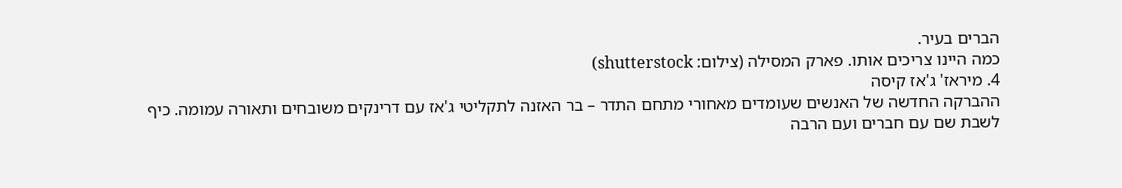הברים בעיר.
כמה היינו צריכים אותו. פארק המסילה (צילום: shutterstock)
4. מיראז' ג'אז קיסה
ההברקה החדשה של האנשים שעומדים מאחורי מתחם התדר – בר האזנה לתקליטי ג'אז עם דרינקים משובחים ותאורה עמומה. כיף לשבת שם עם חברים ועם הרבה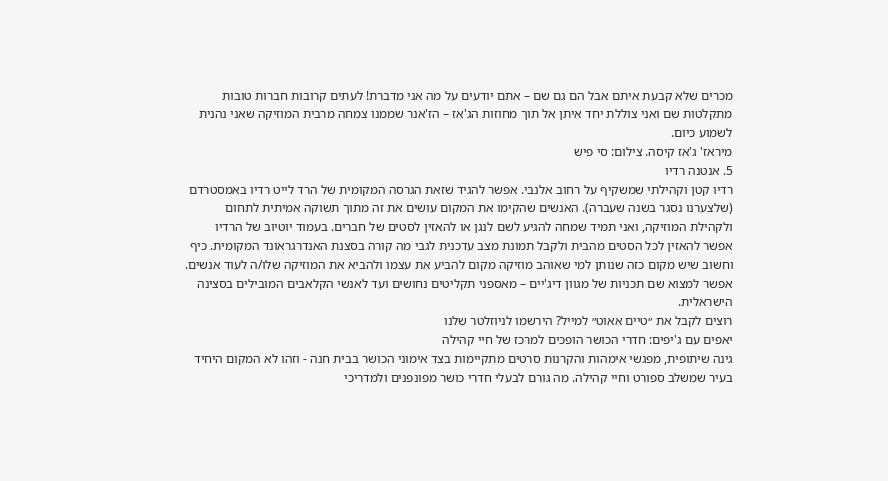מכרים שלא קבעת איתם אבל הם גם שם – אתם יודעים על מה אני מדברת! לעתים קרובות חברות טובות מתקלטות שם ואני צוללת יחד איתן אל תוך מחוזות הג'אז – הז'אנר שממנו צמחה מרבית המוזיקה שאני נהנית לשמוע כיום.
מיראז' ג'אז קיסה. צילום: סי פיש
5. אנטנה רדיו
רדיו קטן וקהילתי שמשקיף על רחוב אלנבי. אפשר להגיד שזאת הגרסה המקומית של הרד לייט רדיו באמסטרדם (שלצערנו נסגר בשנה שעברה). האנשים שהקימו את המקום עושים את זה מתוך תשוקה אמיתית לתחום ולקהילת המוזיקה, ואני תמיד שמחה להגיע לשם לנגן או להאזין לסטים של חברים. בעמוד יוטיוב של הרדיו אפשר להאזין לכל הסטים מהבית ולקבל תמונת מצב עדכנית לגבי מה קורה בסצנת האנדרגראונד המקומית. כיף וחשוב שיש מקום כזה שנותן למי שאוהב מוזיקה מקום להביע את עצמו ולהביא את המוזיקה שלו/ה לעוד אנשים. אפשר למצוא שם תכניות של מגוון דיג'יים – מאספני תקליטים נחושים ועד לאנשי הקלאבים המובילים בסצינה הישראלית.
רוצים לקבל את ״טיים אאוט״ למייל? הירשמו לניוזלטר שלנו
יאפים עם ג'יפים: חדרי הכושר הופכים למרכז של חיי קהילה
גינה שיתופית, מפגשי אימהות והקרנות סרטים מתקיימות בצד אימוני הכושר בבית חנה - וזהו לא המקום היחיד בעיר שמשלב ספורט וחיי קהילה. מה גורם לבעלי חדרי כושר מפונפנים ולמדריכי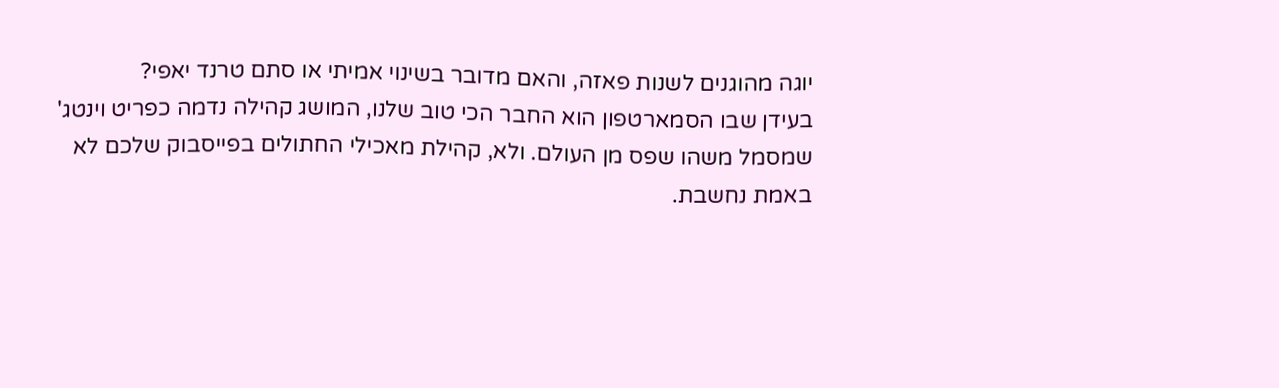יוגה מהוגנים לשנות פאזה, והאם מדובר בשינוי אמיתי או סתם טרנד יאפי?
בעידן שבו הסמארטפון הוא החבר הכי טוב שלנו, המושג קהילה נדמה כפריט וינטג' שמסמל משהו שפס מן העולם. ולא, קהילת מאכילי החתולים בפייסבוק שלכם לא באמת נחשבת.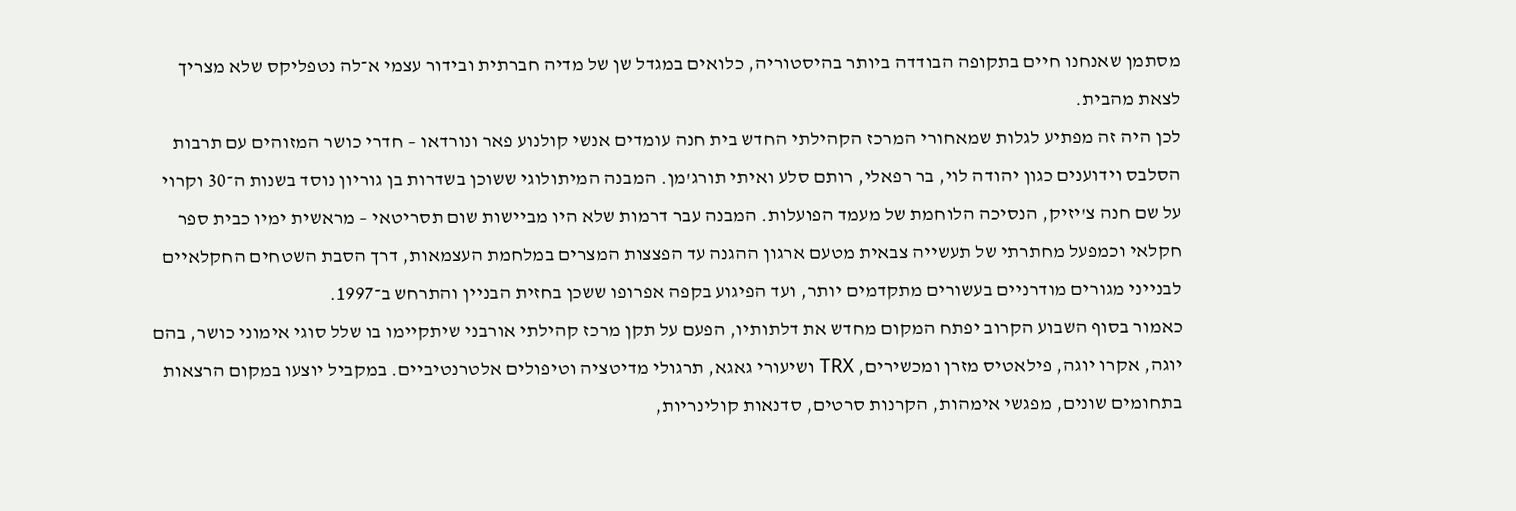מסתמן שאנחנו חיים בתקופה הבודדה ביותר בהיסטוריה, כלואים במגדל שן של מדיה חברתית ובידור עצמי א־לה נטפליקס שלא מצריך לצאת מהבית.
לכן היה זה מפתיע לגלות שמאחורי המרכז הקהילתי החדש בית חנה עומדים אנשי קולנוע פאר ונורדאו – חדרי כושר המזוהים עם תרבות הסלבס וידוענים כגון יהודה לוי, בר רפאלי, רותם סלע ואיתי תורג'מן. המבנה המיתולוגי ששוכן בשדרות בן גוריון נוסד בשנות ה־30 וקרוי על שם חנה צ'יזיק, הנסיכה הלוחמת של מעמד הפועלות. המבנה עבר דרמות שלא היו מביישות שום תסריטאי – מראשית ימיו כבית ספר חקלאי וכמפעל מחתרתי של תעשייה צבאית מטעם ארגון ההגנה עד הפצצות המצרים במלחמת העצמאות, דרך הסבת השטחים החקלאיים לבנייני מגורים מודרניים בעשורים מתקדמים יותר, ועד הפיגוע בקפה אפרופו ששכן בחזית הבניין והתרחש ב־1997.
כאמור בסוף השבוע הקרוב יפתח המקום מחדש את דלתותיו, הפעם על תקן מרכז קהילתי אורבני שיתקיימו בו שלל סוגי אימוני כושר, בהם יוגה, אקרו יוגה, פילאטיס מזרן ומכשירים, TRX ושיעורי גאגא, תרגולי מדיטציה וטיפולים אלטרנטיביים. במקביל יוצעו במקום הרצאות בתחומים שונים, מפגשי אימהות, הקרנות סרטים, סדנאות קולינריות,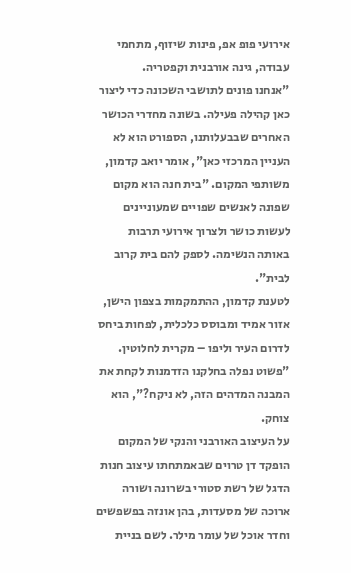אירועי פופ אפ, פינות שיזוף, מתחמי עבודה, גינה אורבנית וקפטריה.
"אנחנו פונים לתושבי השכונה כדי ליצור כאן קהילה פעילה. בשונה מחדרי הכושר האחרים שבבעלותנו, הספורט הוא לא העניין המרכזי כאן", אומר יואב קדמון, משותפי המקום. "בית חנה הוא מקום שפונה לאנשים שפויים שמעוניינים לעשות כושר ולצרוך אירועי תרבות באותה הנשימה. לספק להם בית קרוב לבית".
לטענת קדמון, ההתמקמות בצפון הישן, אזור אמיד ומבוסס כלכלית, לפחות ביחס לדרום העיר וליפו – מקרית לחלוטין. "פשוט נפלה בחלקנו הזדמנות לקחת את המבנה המדהים הזה, לא ניקח?", הוא צוחק.
על העיצוב האורבני והנקי של המקום הופקד דן טרוים שבאמתחתו עיצוב חנות הדגל של רשת סטורי בשרונה ושורה ארוכה של מסעדות, בהן אונזה בפשפשים וחדר אוכל של עומר מילר. לשם בניית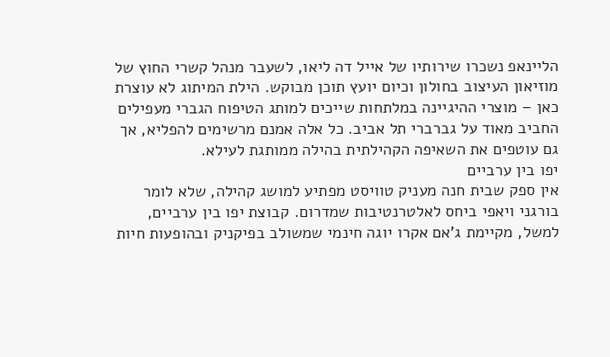הליינאפ נשכרו שירותיו של אייל דה ליאו, לשעבר מנהל קשרי החוץ של מוזיאון העיצוב בחולון וכיום יועץ תוכן מבוקש. הילת המיתוג לא עוצרת כאן – מוצרי ההיגיינה במלתחות שייכים למותג הטיפוח הגברי מעפילים החביב מאוד על גברברי תל אביב. כל אלה אמנם מרשימים להפליא, אך גם עוטפים את השאיפה הקהילתית בהילה ממותגת לעילא.
יפו בין ערביים
אין ספק שבית חנה מעניק טוויסט מפתיע למושג קהילה, שלא לומר בורגני ויאפי ביחס לאלטרנטיבות שמדרום. קבוצת יפו בין ערביים, למשל, מקיימת ג'אם אקרו יוגה חינמי שמשולב בפיקניק ובהופעות חיות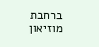ברחבת מוזיאון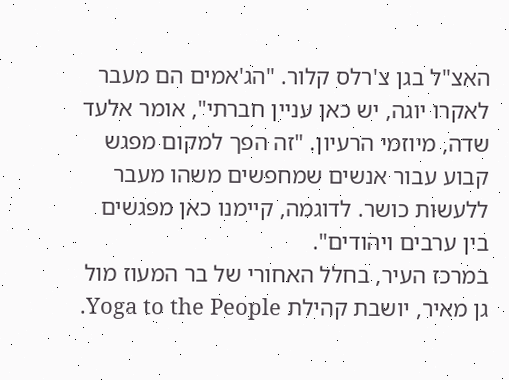האצ"ל בגן צ'רלס קלור. "הג'אמים הם מעבר לאקרו יוגה, יש כאן עניין חברתי", אומר אלעד שדה, מיוזמי הרעיון. "זה הפך למקום מפגש קבוע עבור אנשים שמחפשים משהו מעבר ללעשות כושר. לדוגמה, קיימנו כאן מפגשים בין ערבים ויהודים".
במרכז העיר, בחלל האחורי של בר המעוז מול גן מאיר, יושבת קהילת Yoga to the People.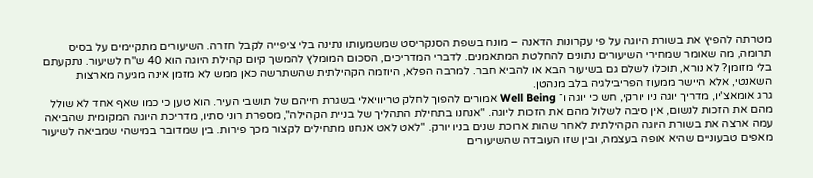מטרתה להפיץ את בשורת היוגה על פי עקרונות הדאנה – מונח בשפת הסנקריסט שמשמעותו נתינה בלי ציפייה לקבל חזרה. השיעורים מתקיימים על בסיס תרומה, מה שאומר שמחירי השיעורים נתונים להחלטת המתאמנים. לדברי המדריכים, הסכום המומלץ להמשך קיום קהילת היוגה הוא 40 ש"ח לשיעור. נתקעתם בלי מזומן? לא נורא, תוכלו לשלם גם בשיעור הבא או להביא חבר. למרבה הפלא, היוזמה הקהילתית שהשתרשה כאן ממש לא מזמן אינה מגיעה מארצות השאנטי, אלא היישר ממעוז הפריבילגיה בלב מנהטן.
גרג אומאצ'יו, מדריך יוגה ניו יורקי, חש כי יוגה ו־ Well Being אמורים להפוך לחלק טריוויאלי בשגרת חייהם של תושבי העיר. הוא טען כי כמו שאף אחד לא שולל מהם את הזכות לנשום, אין סיבה לשלול מהם את הזכות ליוגה. "אנחנו בתחילת התהליך של בניית הקהילה", מספרת רוני סתיו, מדריכת היוגה המקומית שהביאה עמה ארצה את בשורת היוגה הקהילתית לאחר שהות ארוכת שנים בניו יורק. "לאט לאט אנחנו מתחילים לקצור מכך פירות. בין שמדובר במישהי שמביאה לשיעור מאפים טבעוניים שהיא אופה בעצמה, ובין שזו העובדה שהשיעורים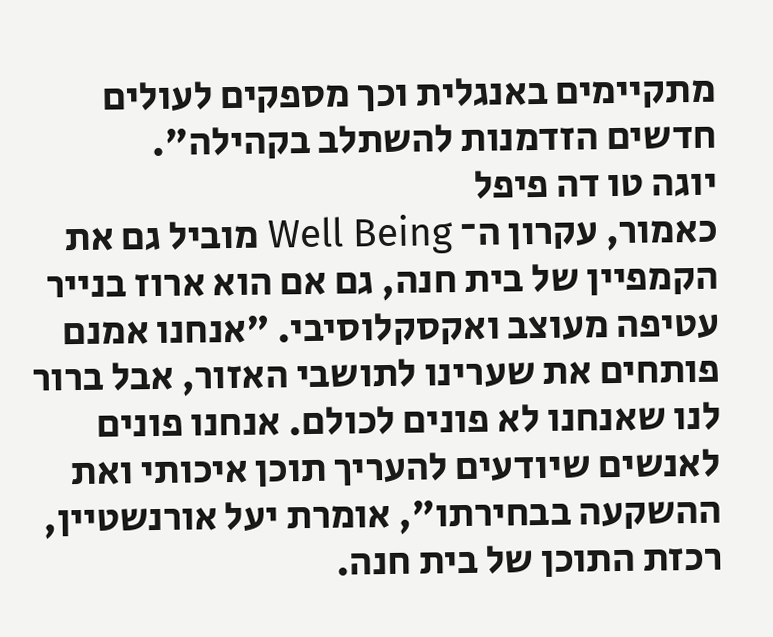מתקיימים באנגלית וכך מספקים לעולים חדשים הזדמנות להשתלב בקהילה".
יוגה טו דה פיפל
כאמור, עקרון ה־ Well Being מוביל גם את הקמפיין של בית חנה, גם אם הוא ארוז בנייר עטיפה מעוצב ואקסקלוסיבי. "אנחנו אמנם פותחים את שערינו לתושבי האזור, אבל ברור לנו שאנחנו לא פונים לכולם. אנחנו פונים לאנשים שיודעים להעריך תוכן איכותי ואת ההשקעה בבחירתו", אומרת יעל אורנשטיין, רכזת התוכן של בית חנה.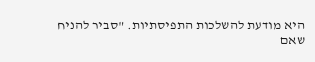היא מודעת להשלכות התפיסתיות. "סביר להניח שאם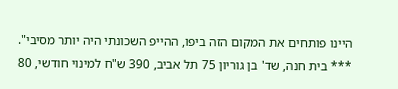היינו פותחים את המקום הזה ביפו, ההייפ השכונתי היה יותר מסיבי".
*** בית חנה, שד' בן גוריון 75 תל אביב, 390 ש"ח למינוי חודשי, 80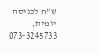ש"ח לכניסה יומית, 3245733־073